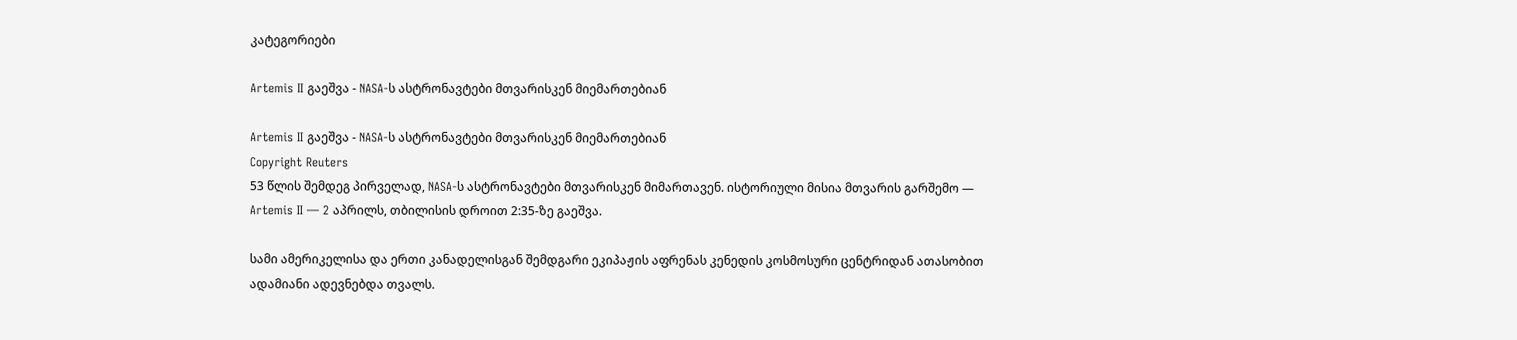კატეგორიები

Artemis II გაეშვა - NASA-ს ასტრონავტები მთვარისკენ მიემართებიან

Artemis II გაეშვა - NASA-ს ასტრონავტები მთვარისკენ მიემართებიან
Copyright Reuters
53 წლის შემდეგ პირველად, NASA-ს ასტრონავტები მთვარისკენ მიმართავენ. ისტორიული მისია მთვარის გარშემო — Artemis II — 2 აპრილს, თბილისის დროით 2:35-ზე გაეშვა.

სამი ამერიკელისა და ერთი კანადელისგან შემდგარი ეკიპაჟის აფრენას კენედის კოსმოსური ცენტრიდან ათასობით ადამიანი ადევნებდა თვალს.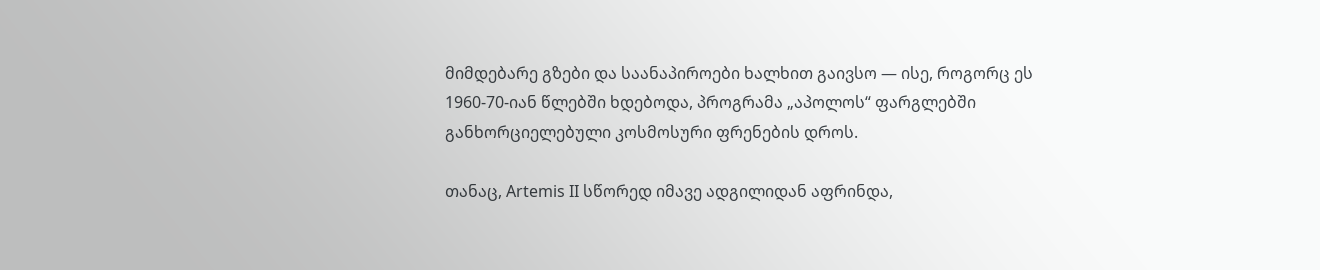მიმდებარე გზები და საანაპიროები ხალხით გაივსო — ისე, როგორც ეს 1960-70-იან წლებში ხდებოდა, პროგრამა „აპოლოს“ ფარგლებში განხორციელებული კოსმოსური ფრენების დროს.

თანაც, Artemis II სწორედ იმავე ადგილიდან აფრინდა,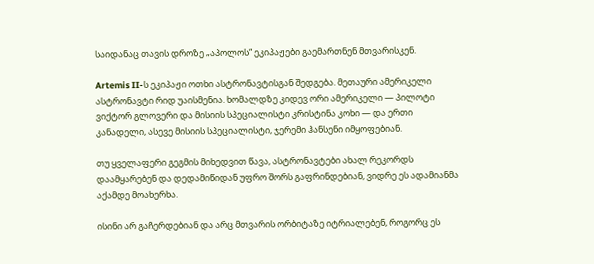საიდანაც თავის დროზე „აპოლოს“ ეკიპაჟები გაემართნენ მთვარისკენ.

Artemis II-ს ეკიპაჟი ოთხი ასტრონავტისგან შედგება. მეთაური ამერიკელი ასტრონავტი რიდ უაისმენია. ხომალდზე კიდევ ორი ამერიკელი — პილოტი ვიქტორ გლოვერი და მისიის სპეციალისტი კრისტინა კოხი — და ერთი კანადელი, ასევე მისიის სპეციალისტი, ჯერემი ჰანსენი იმყოფებიან.

თუ ყველაფერი გეგმის მიხედვით წავა, ასტრონავტები ახალ რეკორდს დაამყარებენ და დედამიწიდან უფრო შორს გაფრინდებიან, ვიდრე ეს ადამიანმა აქამდე მოახერხა.

ისინი არ გაჩერდებიან და არც მთვარის ორბიტაზე იტრიალებენ, როგორც ეს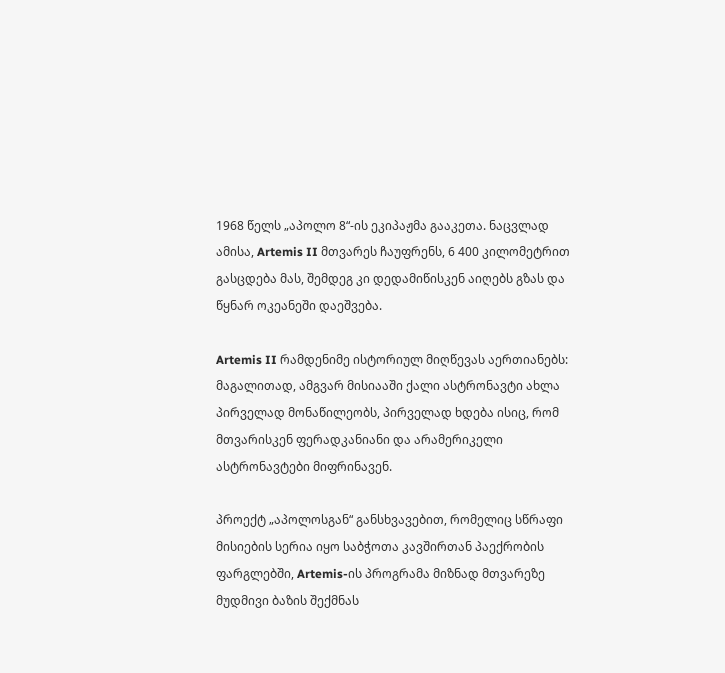1968 წელს „აპოლო 8“-ის ეკიპაჟმა გააკეთა. ნაცვლად ამისა, Artemis II მთვარეს ჩაუფრენს, 6 400 კილომეტრით გასცდება მას, შემდეგ კი დედამიწისკენ აიღებს გზას და წყნარ ოკეანეში დაეშვება.

Artemis II რამდენიმე ისტორიულ მიღწევას აერთიანებს: მაგალითად, ამგვარ მისიააში ქალი ასტრონავტი ახლა პირველად მონაწილეობს, პირველად ხდება ისიც, რომ მთვარისკენ ფერადკანიანი და არამერიკელი ასტრონავტები მიფრინავენ.

პროექტ „აპოლოსგან“ განსხვავებით, რომელიც სწრაფი მისიების სერია იყო საბჭოთა კავშირთან პაექრობის ფარგლებში, Artemis-ის პროგრამა მიზნად მთვარეზე მუდმივი ბაზის შექმნას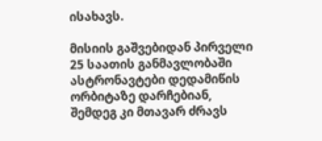ისახავს.

მისიის გაშვებიდან პირველი 25 საათის განმავლობაში ასტრონავტები დედამიწის ორბიტაზე დარჩებიან, შემდეგ კი მთავარ ძრავს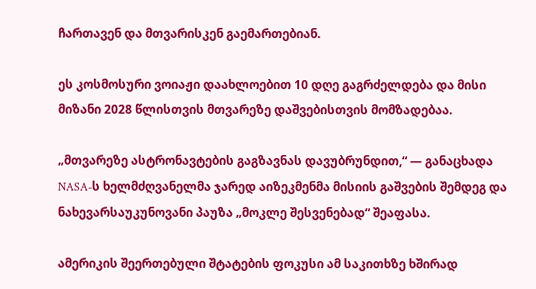ჩართავენ და მთვარისკენ გაემართებიან.

ეს კოსმოსური ვოიაჟი დაახლოებით 10 დღე გაგრძელდება და მისი მიზანი 2028 წლისთვის მთვარეზე დაშვებისთვის მომზადებაა.

„მთვარეზე ასტრონავტების გაგზავნას დავუბრუნდით,“ — განაცხადა NASA-ს ხელმძღვანელმა ჯარედ აიზეკმენმა მისიის გაშვების შემდეგ და ნახევარსაუკუნოვანი პაუზა „მოკლე შესვენებად“ შეაფასა.

ამერიკის შეერთებული შტატების ფოკუსი ამ საკითხზე ხშირად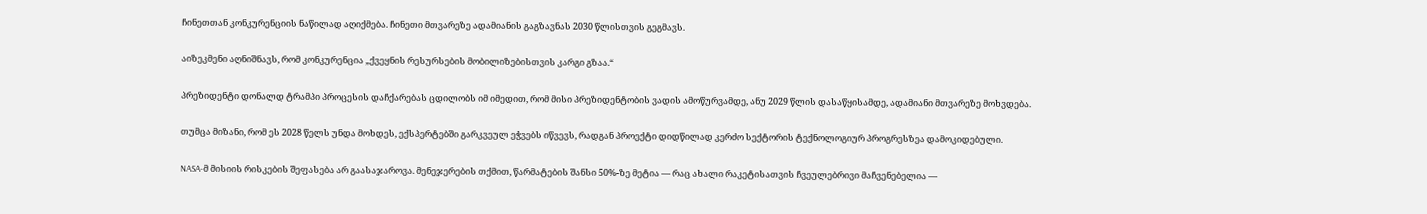ჩინეთთან კონკურენციის ნაწილად აღიქმება. ჩინეთი მთვარეზე ადამიანის გაგზავნას 2030 წლისთვის გეგმავს.

აიზეკმენი აღნიშნავს, რომ კონკურენცია „ქვეყნის რესურსების მობილიზებისთვის კარგი გზაა.“

პრეზიდენტი დონალდ ტრამპი პროცესის დაჩქარებას ცდილობს იმ იმედით, რომ მისი პრეზიდენტობის ვადის ამოწურვამდე, ანუ 2029 წლის დასაწყისამდე, ადამიანი მთვარეზე მოხვდება.

თუმცა მიზანი, რომ ეს 2028 წელს უნდა მოხდეს, ექსპერტებში გარკვეულ ეჭვებს იწვევს, რადგან პროექტი დიდწილად კერძო სექტორის ტექნოლოგიურ პროგრესზეა დამოკიდებული.

NASA-მ მისიის რისკების შეფასება არ გაასაჯაროვა. მენეჯერების თქმით, წარმატების შანსი 50%-ზე მეტია — რაც ახალი რაკეტისათვის ჩვეულებრივი მაჩვენებელია —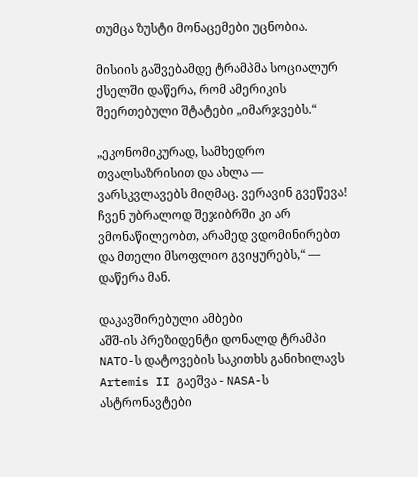თუმცა ზუსტი მონაცემები უცნობია.

მისიის გაშვებამდე ტრამპმა სოციალურ ქსელში დაწერა, რომ ამერიკის შეერთებული შტატები „იმარჯვებს.“

„ეკონომიკურად, სამხედრო თვალსაზრისით და ახლა — ვარსკვლავებს მიღმაც. ვერავინ გვეწევა! ჩვენ უბრალოდ შეჯიბრში კი არ ვმონაწილეობთ, არამედ ვდომინირებთ და მთელი მსოფლიო გვიყურებს,“ — დაწერა მან.

დაკავშირებული ამბები
აშშ-ის პრეზიდენტი დონალდ ტრამპი NATO-ს დატოვების საკითხს განიხილავს Artemis II გაეშვა - NASA-ს ასტრონავტები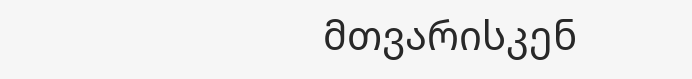მთვარისკენ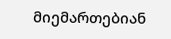მიემართებიან